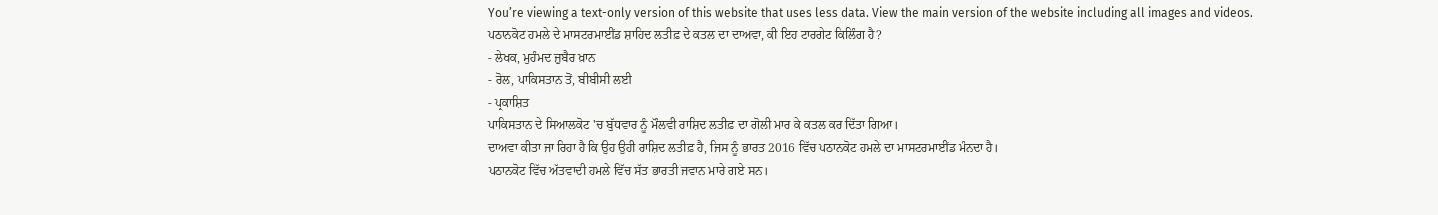You’re viewing a text-only version of this website that uses less data. View the main version of the website including all images and videos.
ਪਠਾਨਕੋਟ ਹਮਲੇ ਦੇ ਮਾਸਟਰਮਾਈਂਡ ਸ਼ਾਹਿਦ ਲਤੀਫ਼ ਦੇ ਕਤਲ ਦਾ ਦਾਅਵਾ, ਕੀ ਇਹ ਟਾਰਗੇਟ ਕਿਲਿੰਗ ਹੈ?
- ਲੇਖਕ, ਮੁਹੰਮਦ ਜ਼ੁਬੈਰ ਖ਼ਾਨ
- ਰੋਲ, ਪਾਕਿਸਤਾਨ ਤੋਂ, ਬੀਬੀਸੀ ਲਈ
- ਪ੍ਰਕਾਸ਼ਿਤ
ਪਾਕਿਸਤਾਨ ਦੇ ਸਿਆਲਕੋਟ 'ਚ ਬੁੱਧਵਾਰ ਨੂੰ ਮੌਲਵੀ ਰਾਸ਼ਿਦ ਲਤੀਫ਼ ਦਾ ਗੋਲੀ ਮਾਰ ਕੇ ਕਤਲ ਕਰ ਦਿੱਤਾ ਗਿਆ।
ਦਾਅਵਾ ਕੀਤਾ ਜਾ ਰਿਹਾ ਹੈ ਕਿ ਉਹ ਉਹੀ ਰਾਸ਼ਿਦ ਲਤੀਫ਼ ਹੈ, ਜਿਸ ਨੂੰ ਭਾਰਤ 2016 ਵਿੱਚ ਪਠਾਨਕੋਟ ਹਮਲੇ ਦਾ ਮਾਸਟਰਮਾਈਂਡ ਮੰਨਦਾ ਹੈ।
ਪਠਾਨਕੋਟ ਵਿੱਚ ਅੱਤਵਾਦੀ ਹਮਲੇ ਵਿੱਚ ਸੱਤ ਭਾਰਤੀ ਜਵਾਨ ਮਾਰੇ ਗਏ ਸਨ।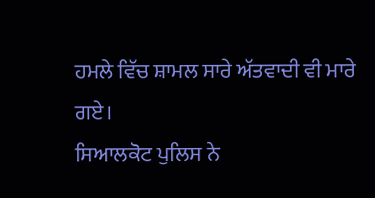ਹਮਲੇ ਵਿੱਚ ਸ਼ਾਮਲ ਸਾਰੇ ਅੱਤਵਾਦੀ ਵੀ ਮਾਰੇ ਗਏ।
ਸਿਆਲਕੋਟ ਪੁਲਿਸ ਨੇ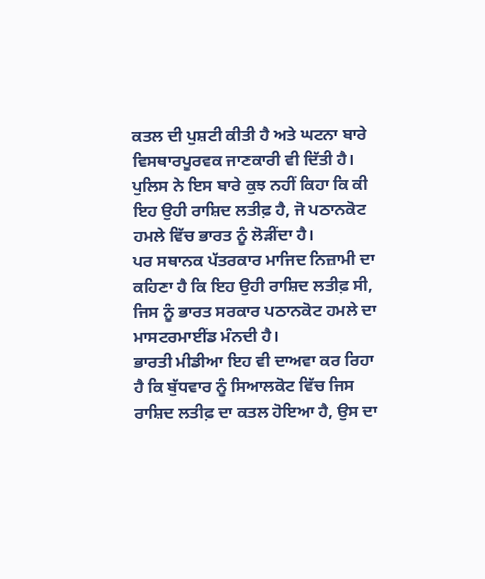ਕਤਲ ਦੀ ਪੁਸ਼ਟੀ ਕੀਤੀ ਹੈ ਅਤੇ ਘਟਨਾ ਬਾਰੇ ਵਿਸਥਾਰਪੂਰਵਕ ਜਾਣਕਾਰੀ ਵੀ ਦਿੱਤੀ ਹੈ।
ਪੁਲਿਸ ਨੇ ਇਸ ਬਾਰੇ ਕੁਝ ਨਹੀਂ ਕਿਹਾ ਕਿ ਕੀ ਇਹ ਉਹੀ ਰਾਸ਼ਿਦ ਲਤੀਫ਼ ਹੈ, ਜੋ ਪਠਾਨਕੋਟ ਹਮਲੇ ਵਿੱਚ ਭਾਰਤ ਨੂੰ ਲੋੜੀਂਦਾ ਹੈ।
ਪਰ ਸਥਾਨਕ ਪੱਤਰਕਾਰ ਮਾਜਿਦ ਨਿਜ਼ਾਮੀ ਦਾ ਕਹਿਣਾ ਹੈ ਕਿ ਇਹ ਉਹੀ ਰਾਸ਼ਿਦ ਲਤੀਫ਼ ਸੀ, ਜਿਸ ਨੂੰ ਭਾਰਤ ਸਰਕਾਰ ਪਠਾਨਕੋਟ ਹਮਲੇ ਦਾ ਮਾਸਟਰਮਾਈਂਡ ਮੰਨਦੀ ਹੈ।
ਭਾਰਤੀ ਮੀਡੀਆ ਇਹ ਵੀ ਦਾਅਵਾ ਕਰ ਰਿਹਾ ਹੈ ਕਿ ਬੁੱਧਵਾਰ ਨੂੰ ਸਿਆਲਕੋਟ ਵਿੱਚ ਜਿਸ ਰਾਸ਼ਿਦ ਲਤੀਫ਼ ਦਾ ਕਤਲ ਹੋਇਆ ਹੈ, ਉਸ ਦਾ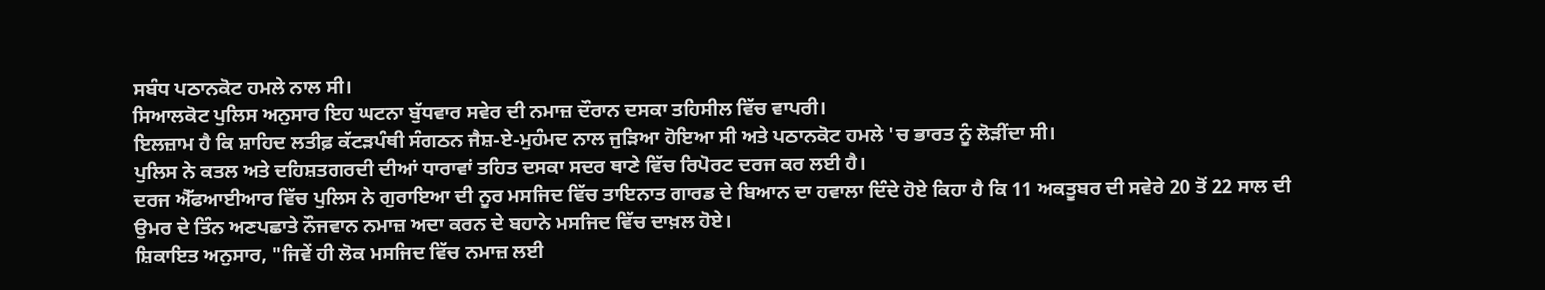ਸਬੰਧ ਪਠਾਨਕੋਟ ਹਮਲੇ ਨਾਲ ਸੀ।
ਸਿਆਲਕੋਟ ਪੁਲਿਸ ਅਨੁਸਾਰ ਇਹ ਘਟਨਾ ਬੁੱਧਵਾਰ ਸਵੇਰ ਦੀ ਨਮਾਜ਼ ਦੌਰਾਨ ਦਸਕਾ ਤਹਿਸੀਲ ਵਿੱਚ ਵਾਪਰੀ।
ਇਲਜ਼ਾਮ ਹੈ ਕਿ ਸ਼ਾਹਿਦ ਲਤੀਫ਼ ਕੱਟੜਪੰਥੀ ਸੰਗਠਨ ਜੈਸ਼-ਏ-ਮੁਹੰਮਦ ਨਾਲ ਜੁੜਿਆ ਹੋਇਆ ਸੀ ਅਤੇ ਪਠਾਨਕੋਟ ਹਮਲੇ 'ਚ ਭਾਰਤ ਨੂੰ ਲੋੜੀਂਦਾ ਸੀ।
ਪੁਲਿਸ ਨੇ ਕਤਲ ਅਤੇ ਦਹਿਸ਼ਤਗਰਦੀ ਦੀਆਂ ਧਾਰਾਵਾਂ ਤਹਿਤ ਦਸਕਾ ਸਦਰ ਥਾਣੇ ਵਿੱਚ ਰਿਪੋਰਟ ਦਰਜ ਕਰ ਲਈ ਹੈ।
ਦਰਜ ਐੱਫਆਈਆਰ ਵਿੱਚ ਪੁਲਿਸ ਨੇ ਗੁਰਾਇਆ ਦੀ ਨੂਰ ਮਸਜਿਦ ਵਿੱਚ ਤਾਇਨਾਤ ਗਾਰਡ ਦੇ ਬਿਆਨ ਦਾ ਹਵਾਲਾ ਦਿੰਦੇ ਹੋਏ ਕਿਹਾ ਹੈ ਕਿ 11 ਅਕਤੂਬਰ ਦੀ ਸਵੇਰੇ 20 ਤੋਂ 22 ਸਾਲ ਦੀ ਉਮਰ ਦੇ ਤਿੰਨ ਅਣਪਛਾਤੇ ਨੌਜਵਾਨ ਨਮਾਜ਼ ਅਦਾ ਕਰਨ ਦੇ ਬਹਾਨੇ ਮਸਜਿਦ ਵਿੱਚ ਦਾਖ਼ਲ ਹੋਏ।
ਸ਼ਿਕਾਇਤ ਅਨੁਸਾਰ, "ਜਿਵੇਂ ਹੀ ਲੋਕ ਮਸਜਿਦ ਵਿੱਚ ਨਮਾਜ਼ ਲਈ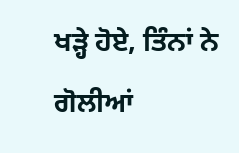ਖੜ੍ਹੇ ਹੋਏ, ਤਿੰਨਾਂ ਨੇ ਗੋਲੀਆਂ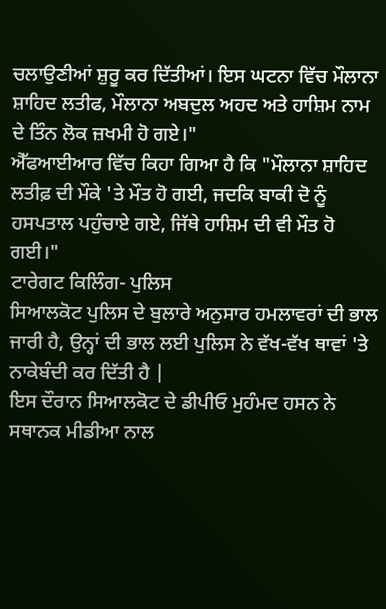ਚਲਾਉਣੀਆਂ ਸ਼ੁਰੂ ਕਰ ਦਿੱਤੀਆਂ। ਇਸ ਘਟਨਾ ਵਿੱਚ ਮੌਲਾਨਾ ਸ਼ਾਹਿਦ ਲਤੀਫ, ਮੌਲਾਨਾ ਅਬਦੁਲ ਅਹਦ ਅਤੇ ਹਾਸ਼ਿਮ ਨਾਮ ਦੇ ਤਿੰਨ ਲੋਕ ਜ਼ਖਮੀ ਹੋ ਗਏ।"
ਐੱਫਆਈਆਰ ਵਿੱਚ ਕਿਹਾ ਗਿਆ ਹੈ ਕਿ "ਮੌਲਾਨਾ ਸ਼ਾਹਿਦ ਲਤੀਫ਼ ਦੀ ਮੌਕੇ 'ਤੇ ਮੌਤ ਹੋ ਗਈ, ਜਦਕਿ ਬਾਕੀ ਦੋ ਨੂੰ ਹਸਪਤਾਲ ਪਹੁੰਚਾਏ ਗਏ, ਜਿੱਥੇ ਹਾਸ਼ਿਮ ਦੀ ਵੀ ਮੌਤ ਹੋ ਗਈ।"
ਟਾਰੇਗਟ ਕਿਲਿੰਗ- ਪੁਲਿਸ
ਸਿਆਲਕੋਟ ਪੁਲਿਸ ਦੇ ਬੁਲਾਰੇ ਅਨੁਸਾਰ ਹਮਲਾਵਰਾਂ ਦੀ ਭਾਲ ਜਾਰੀ ਹੈ, ਉਨ੍ਹਾਂ ਦੀ ਭਾਲ ਲਈ ਪੁਲਿਸ ਨੇ ਵੱਖ-ਵੱਖ ਥਾਵਾਂ 'ਤੇ ਨਾਕੇਬੰਦੀ ਕਰ ਦਿੱਤੀ ਹੈ |
ਇਸ ਦੌਰਾਨ ਸਿਆਲਕੋਟ ਦੇ ਡੀਪੀਓ ਮੁਹੰਮਦ ਹਸਨ ਨੇ ਸਥਾਨਕ ਮੀਡੀਆ ਨਾਲ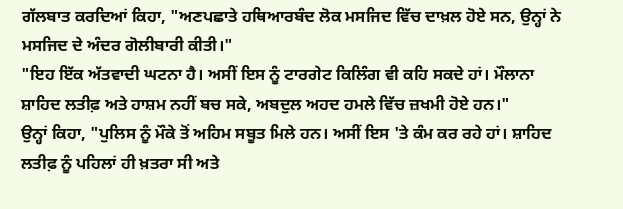ਗੱਲਬਾਤ ਕਰਦਿਆਂ ਕਿਹਾ, "ਅਣਪਛਾਤੇ ਹਥਿਆਰਬੰਦ ਲੋਕ ਮਸਜਿਦ ਵਿੱਚ ਦਾਖ਼ਲ ਹੋਏ ਸਨ, ਉਨ੍ਹਾਂ ਨੇ ਮਸਜਿਦ ਦੇ ਅੰਦਰ ਗੋਲੀਬਾਰੀ ਕੀਤੀ।"
"ਇਹ ਇੱਕ ਅੱਤਵਾਦੀ ਘਟਨਾ ਹੈ। ਅਸੀਂ ਇਸ ਨੂੰ ਟਾਰਗੇਟ ਕਿਲਿੰਗ ਵੀ ਕਹਿ ਸਕਦੇ ਹਾਂ। ਮੌਲਾਨਾ ਸ਼ਾਹਿਦ ਲਤੀਫ਼ ਅਤੇ ਹਾਸ਼ਮ ਨਹੀਂ ਬਚ ਸਕੇ, ਅਬਦੁਲ ਅਹਦ ਹਮਲੇ ਵਿੱਚ ਜ਼ਖਮੀ ਹੋਏ ਹਨ।"
ਉਨ੍ਹਾਂ ਕਿਹਾ, "ਪੁਲਿਸ ਨੂੰ ਮੌਕੇ ਤੋਂ ਅਹਿਮ ਸਬੂਤ ਮਿਲੇ ਹਨ। ਅਸੀਂ ਇਸ 'ਤੇ ਕੰਮ ਕਰ ਰਹੇ ਹਾਂ। ਸ਼ਾਹਿਦ ਲਤੀਫ਼ ਨੂੰ ਪਹਿਲਾਂ ਹੀ ਖ਼ਤਰਾ ਸੀ ਅਤੇ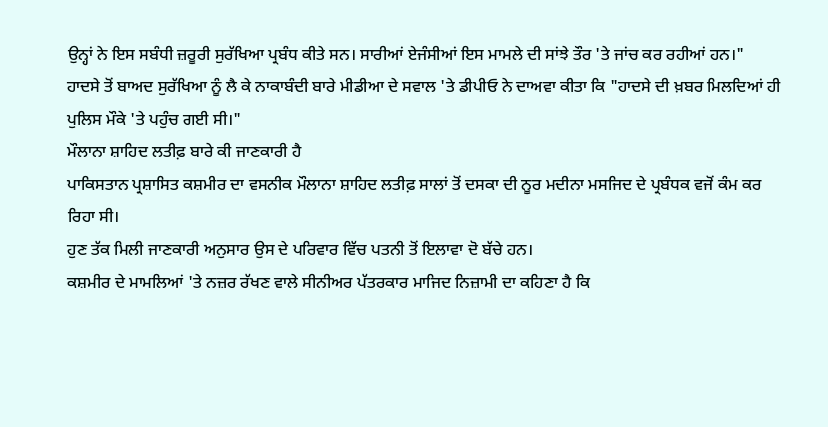ਉਨ੍ਹਾਂ ਨੇ ਇਸ ਸਬੰਧੀ ਜ਼ਰੂਰੀ ਸੁਰੱਖਿਆ ਪ੍ਰਬੰਧ ਕੀਤੇ ਸਨ। ਸਾਰੀਆਂ ਏਜੰਸੀਆਂ ਇਸ ਮਾਮਲੇ ਦੀ ਸਾਂਝੇ ਤੌਰ 'ਤੇ ਜਾਂਚ ਕਰ ਰਹੀਆਂ ਹਨ।"
ਹਾਦਸੇ ਤੋਂ ਬਾਅਦ ਸੁਰੱਖਿਆ ਨੂੰ ਲੈ ਕੇ ਨਾਕਾਬੰਦੀ ਬਾਰੇ ਮੀਡੀਆ ਦੇ ਸਵਾਲ 'ਤੇ ਡੀਪੀਓ ਨੇ ਦਾਅਵਾ ਕੀਤਾ ਕਿ "ਹਾਦਸੇ ਦੀ ਖ਼ਬਰ ਮਿਲਦਿਆਂ ਹੀ ਪੁਲਿਸ ਮੌਕੇ 'ਤੇ ਪਹੁੰਚ ਗਈ ਸੀ।"
ਮੌਲਾਨਾ ਸ਼ਾਹਿਦ ਲਤੀਫ਼ ਬਾਰੇ ਕੀ ਜਾਣਕਾਰੀ ਹੈ
ਪਾਕਿਸਤਾਨ ਪ੍ਰਸ਼ਾਸਿਤ ਕਸ਼ਮੀਰ ਦਾ ਵਸਨੀਕ ਮੌਲਾਨਾ ਸ਼ਾਹਿਦ ਲਤੀਫ਼ ਸਾਲਾਂ ਤੋਂ ਦਸਕਾ ਦੀ ਨੂਰ ਮਦੀਨਾ ਮਸਜਿਦ ਦੇ ਪ੍ਰਬੰਧਕ ਵਜੋਂ ਕੰਮ ਕਰ ਰਿਹਾ ਸੀ।
ਹੁਣ ਤੱਕ ਮਿਲੀ ਜਾਣਕਾਰੀ ਅਨੁਸਾਰ ਉਸ ਦੇ ਪਰਿਵਾਰ ਵਿੱਚ ਪਤਨੀ ਤੋਂ ਇਲਾਵਾ ਦੋ ਬੱਚੇ ਹਨ।
ਕਸ਼ਮੀਰ ਦੇ ਮਾਮਲਿਆਂ 'ਤੇ ਨਜ਼ਰ ਰੱਖਣ ਵਾਲੇ ਸੀਨੀਅਰ ਪੱਤਰਕਾਰ ਮਾਜਿਦ ਨਿਜ਼ਾਮੀ ਦਾ ਕਹਿਣਾ ਹੈ ਕਿ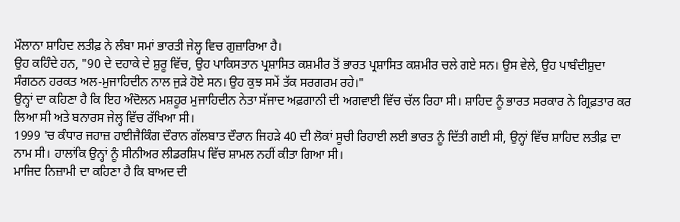ਮੌਲਾਨਾ ਸ਼ਾਹਿਦ ਲਤੀਫ਼ ਨੇ ਲੰਬਾ ਸਮਾਂ ਭਾਰਤੀ ਜੇਲ੍ਹ ਵਿਚ ਗੁਜ਼ਾਰਿਆ ਹੈ।
ਉਹ ਕਹਿੰਦੇ ਹਨ, "90 ਦੇ ਦਹਾਕੇ ਦੇ ਸ਼ੁਰੂ ਵਿੱਚ, ਉਹ ਪਾਕਿਸਤਾਨ ਪ੍ਰਸ਼ਾਸਿਤ ਕਸ਼ਮੀਰ ਤੋਂ ਭਾਰਤ ਪ੍ਰਸ਼ਾਸਿਤ ਕਸ਼ਮੀਰ ਚਲੇ ਗਏ ਸਨ। ਉਸ ਵੇਲੇ, ਉਹ ਪਾਬੰਦੀਸ਼ੁਦਾ ਸੰਗਠਨ ਹਰਕਤ ਅਲ-ਮੁਜਾਹਿਦੀਨ ਨਾਲ ਜੁੜੇ ਹੋਏ ਸਨ। ਉਹ ਕੁਝ ਸਮੇਂ ਤੱਕ ਸਰਗਰਮ ਰਹੇ।"
ਉਨ੍ਹਾਂ ਦਾ ਕਹਿਣਾ ਹੈ ਕਿ ਇਹ ਅੰਦੋਲਨ ਮਸ਼ਹੂਰ ਮੁਜਾਹਿਦੀਨ ਨੇਤਾ ਸੱਜਾਦ ਅਫ਼ਗਾਨੀ ਦੀ ਅਗਵਾਈ ਵਿੱਚ ਚੱਲ ਰਿਹਾ ਸੀ। ਸ਼ਾਹਿਦ ਨੂੰ ਭਾਰਤ ਸਰਕਾਰ ਨੇ ਗ੍ਰਿਫ਼ਤਾਰ ਕਰ ਲਿਆ ਸੀ ਅਤੇ ਬਨਾਰਸ ਜੇਲ੍ਹ ਵਿੱਚ ਰੱਖਿਆ ਸੀ।
1999 'ਚ ਕੰਧਾਰ ਜਹਾਜ਼ ਹਾਈਜੈਕਿੰਗ ਦੌਰਾਨ ਗੱਲਬਾਤ ਦੌਰਾਨ ਜਿਹੜੇ 40 ਦੀ ਲੋਕਾਂ ਸੂਚੀ ਰਿਹਾਈ ਲਈ ਭਾਰਤ ਨੂੰ ਦਿੱਤੀ ਗਈ ਸੀ, ਉਨ੍ਹਾਂ ਵਿੱਚ ਸ਼ਾਹਿਦ ਲਤੀਫ਼ ਦਾ ਨਾਮ ਸੀ। ਹਾਲਾਂਕਿ ਉਨ੍ਹਾਂ ਨੂੰ ਸੀਨੀਅਰ ਲੀਡਰਸ਼ਿਪ ਵਿੱਚ ਸ਼ਾਮਲ ਨਹੀਂ ਕੀਤਾ ਗਿਆ ਸੀ।
ਮਾਜਿਦ ਨਿਜ਼ਾਮੀ ਦਾ ਕਹਿਣਾ ਹੈ ਕਿ ਬਾਅਦ ਦੀ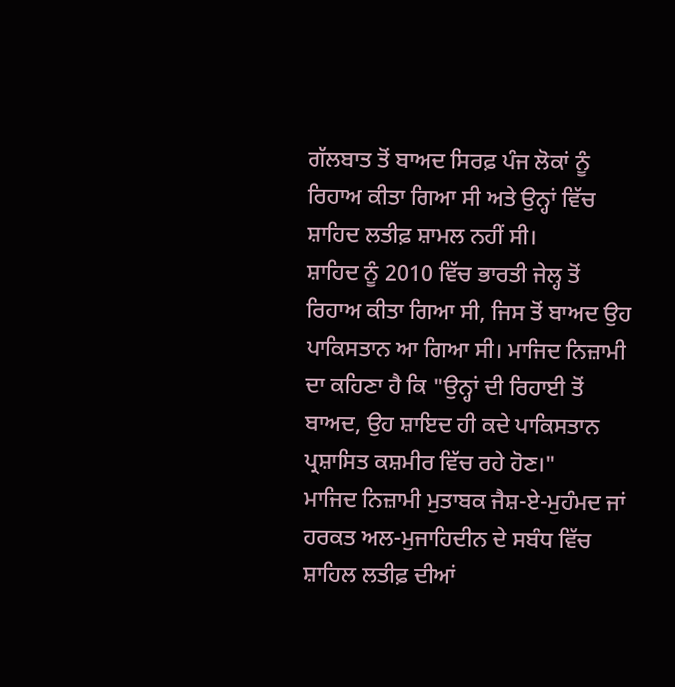ਗੱਲਬਾਤ ਤੋਂ ਬਾਅਦ ਸਿਰਫ਼ ਪੰਜ ਲੋਕਾਂ ਨੂੰ ਰਿਹਾਅ ਕੀਤਾ ਗਿਆ ਸੀ ਅਤੇ ਉਨ੍ਹਾਂ ਵਿੱਚ ਸ਼ਾਹਿਦ ਲਤੀਫ਼ ਸ਼ਾਮਲ ਨਹੀਂ ਸੀ।
ਸ਼ਾਹਿਦ ਨੂੰ 2010 ਵਿੱਚ ਭਾਰਤੀ ਜੇਲ੍ਹ ਤੋਂ ਰਿਹਾਅ ਕੀਤਾ ਗਿਆ ਸੀ, ਜਿਸ ਤੋਂ ਬਾਅਦ ਉਹ ਪਾਕਿਸਤਾਨ ਆ ਗਿਆ ਸੀ। ਮਾਜਿਦ ਨਿਜ਼ਾਮੀ ਦਾ ਕਹਿਣਾ ਹੈ ਕਿ "ਉਨ੍ਹਾਂ ਦੀ ਰਿਹਾਈ ਤੋਂ ਬਾਅਦ, ਉਹ ਸ਼ਾਇਦ ਹੀ ਕਦੇ ਪਾਕਿਸਤਾਨ ਪ੍ਰਸ਼ਾਸਿਤ ਕਸ਼ਮੀਰ ਵਿੱਚ ਰਹੇ ਹੋਣ।"
ਮਾਜਿਦ ਨਿਜ਼ਾਮੀ ਮੁਤਾਬਕ ਜੈਸ਼-ਏ-ਮੁਹੰਮਦ ਜਾਂ ਹਰਕਤ ਅਲ-ਮੁਜਾਹਿਦੀਨ ਦੇ ਸਬੰਧ ਵਿੱਚ ਸ਼ਾਹਿਲ ਲਤੀਫ਼ ਦੀਆਂ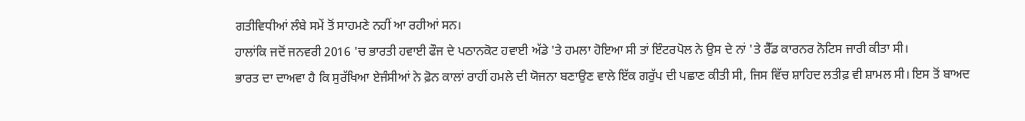ਗਤੀਵਿਧੀਆਂ ਲੰਬੇ ਸਮੇਂ ਤੋਂ ਸਾਹਮਣੇ ਨਹੀਂ ਆ ਰਹੀਆਂ ਸਨ।
ਹਾਲਾਂਕਿ ਜਦੋਂ ਜਨਵਰੀ 2016 'ਚ ਭਾਰਤੀ ਹਵਾਈ ਫੌਜ ਦੇ ਪਠਾਨਕੋਟ ਹਵਾਈ ਅੱਡੇ 'ਤੇ ਹਮਲਾ ਹੋਇਆ ਸੀ ਤਾਂ ਇੰਟਰਪੋਲ ਨੇ ਉਸ ਦੇ ਨਾਂ 'ਤੇ ਰੈੱਡ ਕਾਰਨਰ ਨੋਟਿਸ ਜਾਰੀ ਕੀਤਾ ਸੀ।
ਭਾਰਤ ਦਾ ਦਾਅਵਾ ਹੈ ਕਿ ਸੁਰੱਖਿਆ ਏਜੰਸੀਆਂ ਨੇ ਫ਼ੋਨ ਕਾਲਾਂ ਰਾਹੀਂ ਹਮਲੇ ਦੀ ਯੋਜਨਾ ਬਣਾਉਣ ਵਾਲੇ ਇੱਕ ਗਰੁੱਪ ਦੀ ਪਛਾਣ ਕੀਤੀ ਸੀ, ਜਿਸ ਵਿੱਚ ਸ਼ਾਹਿਦ ਲਤੀਫ਼ ਵੀ ਸ਼ਾਮਲ ਸੀ। ਇਸ ਤੋਂ ਬਾਅਦ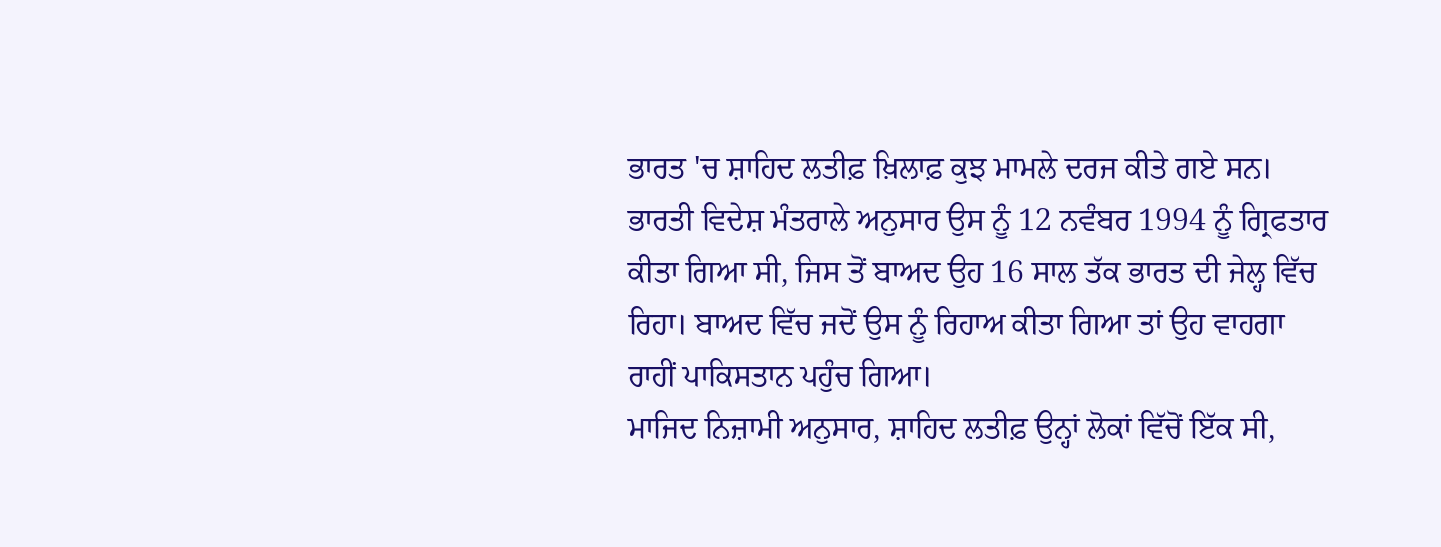ਭਾਰਤ 'ਚ ਸ਼ਾਹਿਦ ਲਤੀਫ਼ ਖ਼ਿਲਾਫ਼ ਕੁਝ ਮਾਮਲੇ ਦਰਜ ਕੀਤੇ ਗਏ ਸਨ।
ਭਾਰਤੀ ਵਿਦੇਸ਼ ਮੰਤਰਾਲੇ ਅਨੁਸਾਰ ਉਸ ਨੂੰ 12 ਨਵੰਬਰ 1994 ਨੂੰ ਗ੍ਰਿਫਤਾਰ ਕੀਤਾ ਗਿਆ ਸੀ, ਜਿਸ ਤੋਂ ਬਾਅਦ ਉਹ 16 ਸਾਲ ਤੱਕ ਭਾਰਤ ਦੀ ਜੇਲ੍ਹ ਵਿੱਚ ਰਿਹਾ। ਬਾਅਦ ਵਿੱਚ ਜਦੋਂ ਉਸ ਨੂੰ ਰਿਹਾਅ ਕੀਤਾ ਗਿਆ ਤਾਂ ਉਹ ਵਾਹਗਾ ਰਾਹੀਂ ਪਾਕਿਸਤਾਨ ਪਹੁੰਚ ਗਿਆ।
ਮਾਜਿਦ ਨਿਜ਼ਾਮੀ ਅਨੁਸਾਰ, ਸ਼ਾਹਿਦ ਲਤੀਫ਼ ਉਨ੍ਹਾਂ ਲੋਕਾਂ ਵਿੱਚੋਂ ਇੱਕ ਸੀ,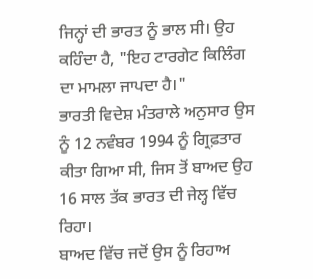ਜਿਨ੍ਹਾਂ ਦੀ ਭਾਰਤ ਨੂੰ ਭਾਲ ਸੀ। ਉਹ ਕਹਿੰਦਾ ਹੈ, "ਇਹ ਟਾਰਗੇਟ ਕਿਲਿੰਗ ਦਾ ਮਾਮਲਾ ਜਾਪਦਾ ਹੈ।"
ਭਾਰਤੀ ਵਿਦੇਸ਼ ਮੰਤਰਾਲੇ ਅਨੁਸਾਰ ਉਸ ਨੂੰ 12 ਨਵੰਬਰ 1994 ਨੂੰ ਗ੍ਰਿਫ਼ਤਾਰ ਕੀਤਾ ਗਿਆ ਸੀ, ਜਿਸ ਤੋਂ ਬਾਅਦ ਉਹ 16 ਸਾਲ ਤੱਕ ਭਾਰਤ ਦੀ ਜੇਲ੍ਹ ਵਿੱਚ ਰਿਹਾ।
ਬਾਅਦ ਵਿੱਚ ਜਦੋਂ ਉਸ ਨੂੰ ਰਿਹਾਅ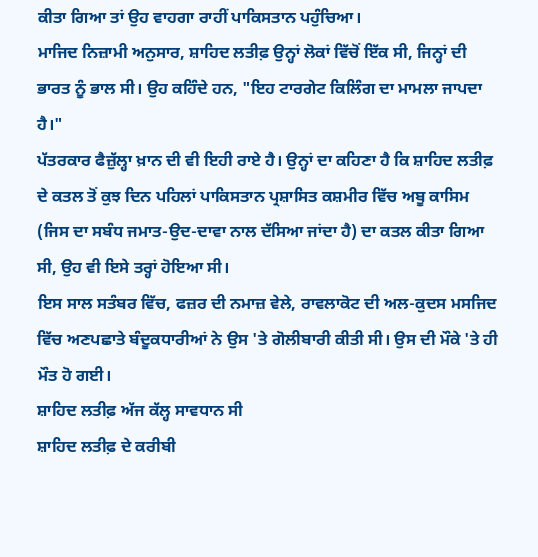ਕੀਤਾ ਗਿਆ ਤਾਂ ਉਹ ਵਾਹਗਾ ਰਾਹੀਂ ਪਾਕਿਸਤਾਨ ਪਹੁੰਚਿਆ।
ਮਾਜਿਦ ਨਿਜ਼ਾਮੀ ਅਨੁਸਾਰ, ਸ਼ਾਹਿਦ ਲਤੀਫ਼ ਉਨ੍ਹਾਂ ਲੋਕਾਂ ਵਿੱਚੋਂ ਇੱਕ ਸੀ, ਜਿਨ੍ਹਾਂ ਦੀ ਭਾਰਤ ਨੂੰ ਭਾਲ ਸੀ। ਉਹ ਕਹਿੰਦੇ ਹਨ, "ਇਹ ਟਾਰਗੇਟ ਕਿਲਿੰਗ ਦਾ ਮਾਮਲਾ ਜਾਪਦਾ ਹੈ।"
ਪੱਤਰਕਾਰ ਫੈਜ਼ੁੱਲ੍ਹਾ ਖ਼ਾਨ ਦੀ ਵੀ ਇਹੀ ਰਾਏ ਹੈ। ਉਨ੍ਹਾਂ ਦਾ ਕਹਿਣਾ ਹੈ ਕਿ ਸ਼ਾਹਿਦ ਲਤੀਫ਼ ਦੇ ਕਤਲ ਤੋਂ ਕੁਝ ਦਿਨ ਪਹਿਲਾਂ ਪਾਕਿਸਤਾਨ ਪ੍ਰਸ਼ਾਸਿਤ ਕਸ਼ਮੀਰ ਵਿੱਚ ਅਬੂ ਕਾਸਿਮ (ਜਿਸ ਦਾ ਸਬੰਧ ਜਮਾਤ-ਉਦ-ਦਾਵਾ ਨਾਲ ਦੱਸਿਆ ਜਾਂਦਾ ਹੈ) ਦਾ ਕਤਲ ਕੀਤਾ ਗਿਆ ਸੀ, ਉਹ ਵੀ ਇਸੇ ਤਰ੍ਹਾਂ ਹੋਇਆ ਸੀ।
ਇਸ ਸਾਲ ਸਤੰਬਰ ਵਿੱਚ, ਫਜ਼ਰ ਦੀ ਨਮਾਜ਼ ਵੇਲੇ, ਰਾਵਲਾਕੋਟ ਦੀ ਅਲ-ਕੁਦਸ ਮਸਜਿਦ ਵਿੱਚ ਅਣਪਛਾਤੇ ਬੰਦੂਕਧਾਰੀਆਂ ਨੇ ਉਸ 'ਤੇ ਗੋਲੀਬਾਰੀ ਕੀਤੀ ਸੀ। ਉਸ ਦੀ ਮੌਕੇ 'ਤੇ ਹੀ ਮੌਤ ਹੋ ਗਈ।
ਸ਼ਾਹਿਦ ਲਤੀਫ਼ ਅੱਜ ਕੱਲ੍ਹ ਸਾਵਧਾਨ ਸੀ
ਸ਼ਾਹਿਦ ਲਤੀਫ਼ ਦੇ ਕਰੀਬੀ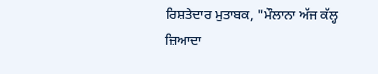ਰਿਸ਼ਤੇਦਾਰ ਮੁਤਾਬਕ, "ਮੌਲਾਨਾ ਅੱਜ ਕੱਲ੍ਹ ਜ਼ਿਆਦਾ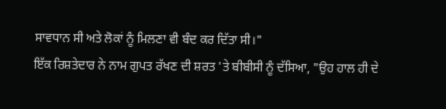ਸਾਵਧਾਨ ਸੀ ਅਤੇ ਲੋਕਾਂ ਨੂੰ ਮਿਲਣਾ ਵੀ ਬੰਦ ਕਰ ਦਿੱਤਾ ਸੀ।"
ਇੱਕ ਰਿਸ਼ਤੇਦਾਰ ਨੇ ਨਾਮ ਗੁਪਤ ਰੱਖਣ ਦੀ ਸ਼ਰਤ 'ਤੇ ਬੀਬੀਸੀ ਨੂੰ ਦੱਸਿਆ, "ਉਹ ਹਾਲ ਹੀ ਦੇ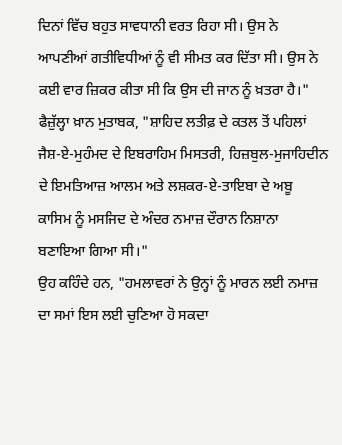ਦਿਨਾਂ ਵਿੱਚ ਬਹੁਤ ਸਾਵਧਾਨੀ ਵਰਤ ਰਿਹਾ ਸੀ। ਉਸ ਨੇ ਆਪਣੀਆਂ ਗਤੀਵਿਧੀਆਂ ਨੂੰ ਵੀ ਸੀਮਤ ਕਰ ਦਿੱਤਾ ਸੀ। ਉਸ ਨੇ ਕਈ ਵਾਰ ਜ਼ਿਕਰ ਕੀਤਾ ਸੀ ਕਿ ਉਸ ਦੀ ਜਾਨ ਨੂੰ ਖ਼ਤਰਾ ਹੈ।"
ਫੈਜ਼ੁੱਲ੍ਹਾ ਖ਼ਾਨ ਮੁਤਾਬਕ, "ਸ਼ਾਹਿਦ ਲਤੀਫ਼ ਦੇ ਕਤਲ ਤੋਂ ਪਹਿਲਾਂ ਜੈਸ਼-ਏ-ਮੁਹੰਮਦ ਦੇ ਇਬਰਾਹਿਮ ਮਿਸਤਰੀ, ਹਿਜ਼ਬੁਲ-ਮੁਜਾਹਿਦੀਨ ਦੇ ਇਮਤਿਆਜ਼ ਆਲਮ ਅਤੇ ਲਸ਼ਕਰ-ਏ-ਤਾਇਬਾ ਦੇ ਅਬੂ ਕਾਸਿਮ ਨੂੰ ਮਸਜਿਦ ਦੇ ਅੰਦਰ ਨਮਾਜ਼ ਦੌਰਾਨ ਨਿਸ਼ਾਨਾ ਬਣਾਇਆ ਗਿਆ ਸੀ।"
ਉਹ ਕਹਿੰਦੇ ਹਨ, "ਹਮਲਾਵਰਾਂ ਨੇ ਉਨ੍ਹਾਂ ਨੂੰ ਮਾਰਨ ਲਈ ਨਮਾਜ਼ ਦਾ ਸਮਾਂ ਇਸ ਲਈ ਚੁਣਿਆ ਹੋ ਸਕਦਾ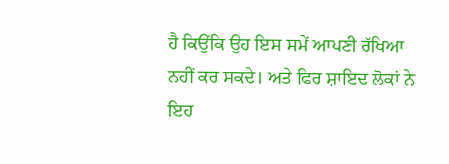ਹੈ ਕਿਉਂਕਿ ਉਹ ਇਸ ਸਮੇਂ ਆਪਣੀ ਰੱਖਿਆ ਨਹੀਂ ਕਰ ਸਕਦੇ। ਅਤੇ ਫਿਰ ਸ਼ਾਇਦ ਲੋਕਾਂ ਨੇ ਇਹ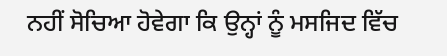ਨਹੀਂ ਸੋਚਿਆ ਹੋਵੇਗਾ ਕਿ ਉਨ੍ਹਾਂ ਨੂੰ ਮਸਜਿਦ ਵਿੱਚ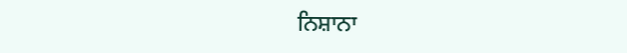ਨਿਸ਼ਾਨਾ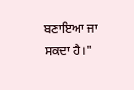ਬਣਾਇਆ ਜਾ ਸਕਦਾ ਹੈ।"